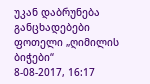უკან დაბრუნება
განცხადებები
ფოთელი „ღიმილის ბიჭები“
8-08-2017, 16:17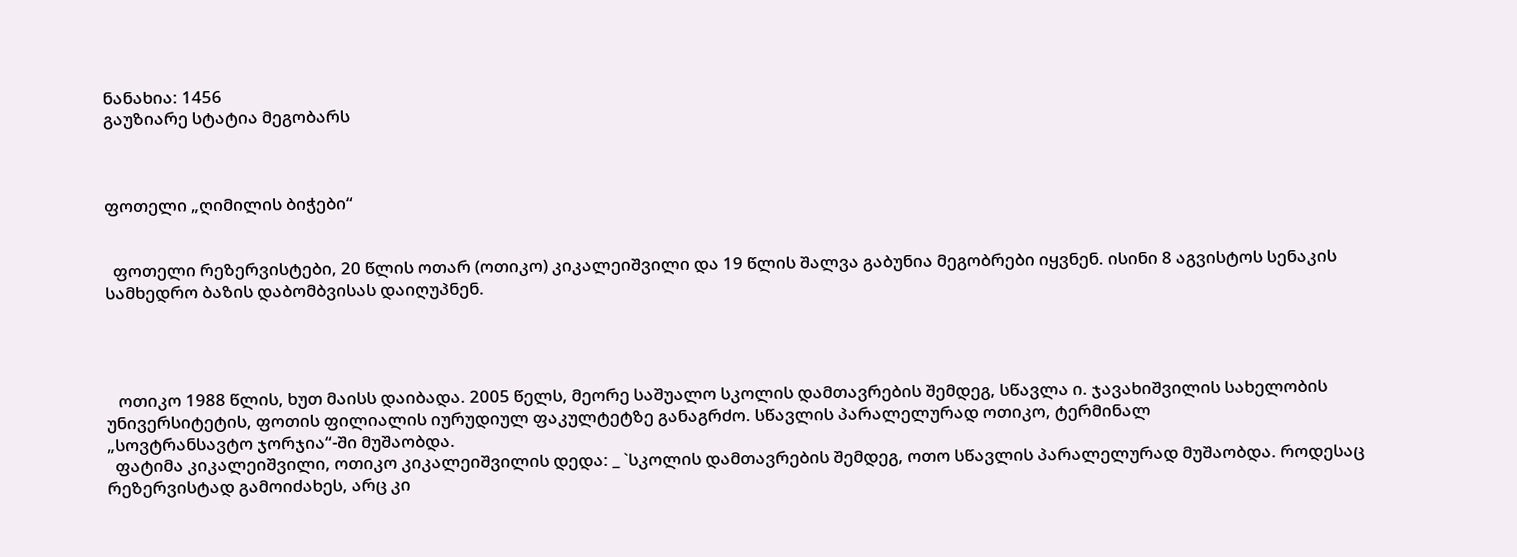ნანახია: 1456
გაუზიარე სტატია მეგობარს



ფოთელი „ღიმილის ბიჭები“


  ფოთელი რეზერვისტები, 20 წლის ოთარ (ოთიკო) კიკალეიშვილი და 19 წლის შალვა გაბუნია მეგობრები იყვნენ. ისინი 8 აგვისტოს სენაკის სამხედრო ბაზის დაბომბვისას დაიღუპნენ.




   ოთიკო 1988 წლის, ხუთ მაისს დაიბადა. 2005 წელს, მეორე საშუალო სკოლის დამთავრების შემდეგ, სწავლა ი. ჯავახიშვილის სახელობის უნივერსიტეტის, ფოთის ფილიალის იურუდიულ ფაკულტეტზე განაგრძო. სწავლის პარალელურად ოთიკო, ტერმინალ
„სოვტრანსავტო ჯორჯია“-ში მუშაობდა.
  ფატიმა კიკალეიშვილი, ოთიკო კიკალეიშვილის დედა: _ `სკოლის დამთავრების შემდეგ, ოთო სწავლის პარალელურად მუშაობდა. როდესაც   რეზერვისტად გამოიძახეს, არც კი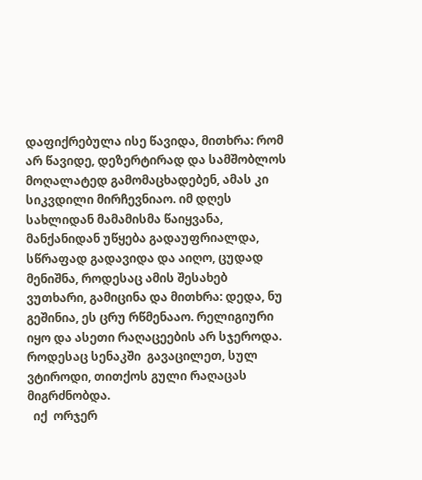დაფიქრებულა ისე წავიდა, მითხრა: რომ არ წავიდე, დეზერტირად და სამშობლოს მოღალატედ გამომაცხადებენ, ამას კი სიკვდილი მირჩევნიაო. იმ დღეს სახლიდან მამამისმა წაიყვანა, მანქანიდან უწყება გადაუფრიალდა, სწრაფად გადავიდა და აიღო, ცუდად მენიშნა, როდესაც ამის შესახებ ვუთხარი, გამიცინა და მითხრა: დედა, ნუ გეშინია, ეს ცრუ რწმენააო. რელიგიური იყო და ასეთი რაღაცეების არ სჯეროდა. როდესაც სენაკში  გავაცილეთ, სულ ვტიროდი, თითქოს გული რაღაცას მიგრძნობდა.
  იქ  ორჯერ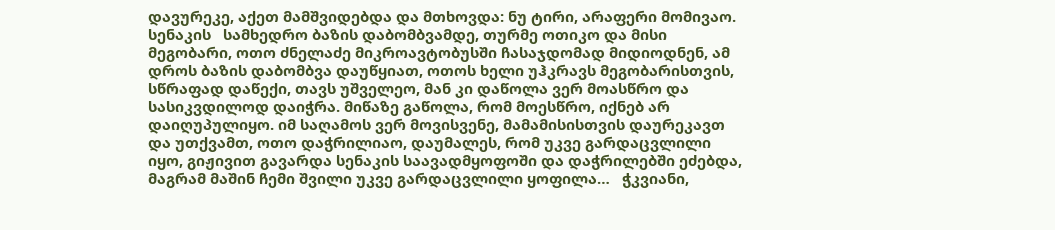დავურეკე, აქეთ მამშვიდებდა და მთხოვდა: ნუ ტირი, არაფერი მომივაო. სენაკის   სამხედრო ბაზის დაბომბვამდე, თურმე ოთიკო და მისი მეგობარი, ოთო ძნელაძე მიკროავტობუსში ჩასაჯდომად მიდიოდნენ, ამ დროს ბაზის დაბომბვა დაუწყიათ, ოთოს ხელი უჰკრავს მეგობარისთვის, სწრაფად დაწექი, თავს უშველეო, მან კი დაწოლა ვერ მოასწრო და სასიკვდილოდ დაიჭრა. მიწაზე გაწოლა, რომ მოესწრო, იქნებ არ დაიღუპულიყო. იმ საღამოს ვერ მოვისვენე, მამამისისთვის დაურეკავთ და უთქვამთ, ოთო დაჭრილიაო, დაუმალეს, რომ უკვე გარდაცვლილი იყო, გიჟივით გავარდა სენაკის საავადმყოფოში და დაჭრილებში ეძებდა, მაგრამ მაშინ ჩემი შვილი უკვე გარდაცვლილი ყოფილა…   ჭკვიანი,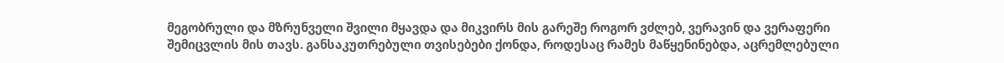მეგობრული და მზრუნველი შვილი მყავდა და მიკვირს მის გარეშე როგორ ვძლებ, ვერავინ და ვერაფერი შემიცვლის მის თავს. განსაკუთრებული თვისებები ქონდა, როდესაც რამეს მაწყენინებდა, აცრემლებული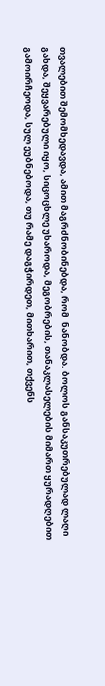თვალებით შემომხედავდა, ამით მაგრძნობინებდა, რომ  ნანობდა. ბოლოს განსაკუთრებულად ლაღი გახდა, შეყვარებული იყო, სიცოცხლე უხაროდა, მეგობრების, თანაკლასელების მიმართ ყურადღებით გამოირჩეოდა, სულ ეუბნებოდა, თუ რამე დაგჭირდეთ, მითხარით, თქვენს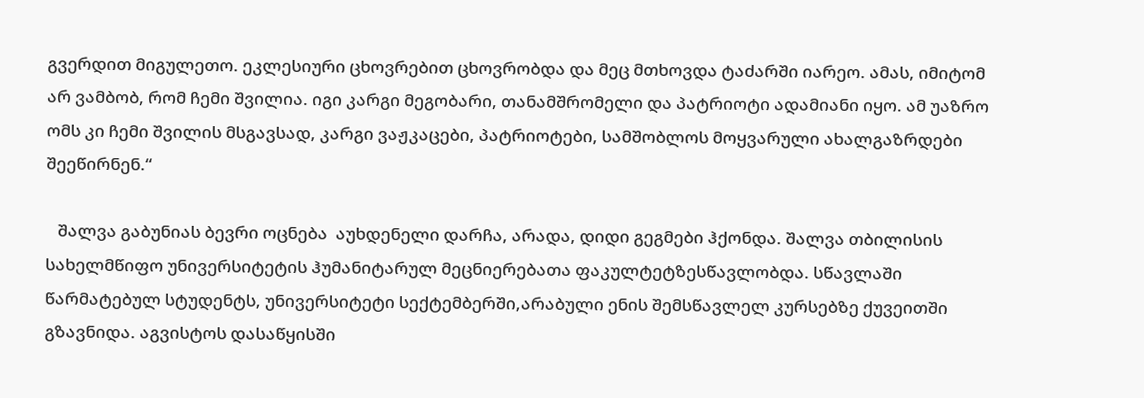გვერდით მიგულეთო. ეკლესიური ცხოვრებით ცხოვრობდა და მეც მთხოვდა ტაძარში იარეო. ამას, იმიტომ არ ვამბობ, რომ ჩემი შვილია. იგი კარგი მეგობარი, თანამშრომელი და პატრიოტი ადამიანი იყო. ამ უაზრო ომს კი ჩემი შვილის მსგავსად, კარგი ვაჟკაცები, პატრიოტები, სამშობლოს მოყვარული ახალგაზრდები შეეწირნენ.“

   შალვა გაბუნიას ბევრი ოცნება  აუხდენელი დარჩა, არადა, დიდი გეგმები ჰქონდა. შალვა თბილისის სახელმწიფო უნივერსიტეტის ჰუმანიტარულ მეცნიერებათა ფაკულტეტზესწავლობდა. სწავლაში წარმატებულ სტუდენტს, უნივერსიტეტი სექტემბერში,არაბული ენის შემსწავლელ კურსებზე ქუვეითში გზავნიდა. აგვისტოს დასაწყისში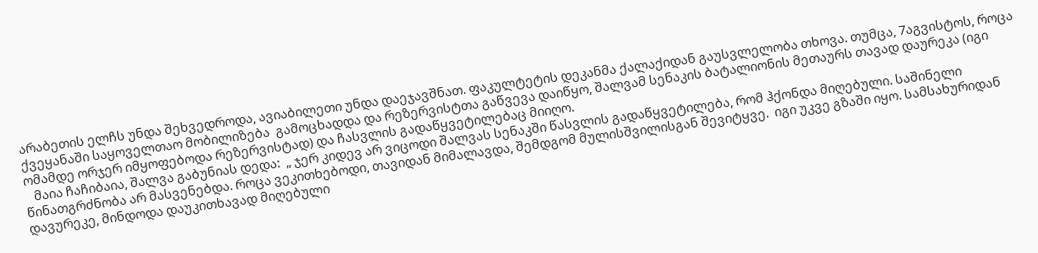არაბეთის ელჩს უნდა შეხვედროდა, ავიაბილეთი უნდა დაეჯავშნათ. ფაკულტეტის დეკანმა ქალაქიდან გაუსვლელობა თხოვა. თუმცა, 7აგვისტოს, როცა ქვეყანაში საყოველთაო მობილიზება  გამოცხადდა და რეზერვისტთა გაწვევა დაიწყო, შალვამ სენაკის ბატალიონის მეთაურს თავად დაურეკა (იგი ომამდე ორჯერ იმყოფებოდა რეზერვისტად) და ჩასვლის გადაწყვეტილებაც მიიღო.
   მაია ჩაჩიბაია, შალვა გაბუნიას დედა:  „ ჯერ კიდევ არ ვიცოდი შალვას სენაკში წასვლის გადაწყვეტილება, რომ ჰქონდა მიღებული. საშინელი წინათგრძნობა არ მასვენებდა. როცა ვეკითხებოდი, თავიდან მიმალავდა, შემდგომ მულისშვილისგან შევიტყვე.  იგი უკვე გზაში იყო. სამსახურიდან დავურეკე, მინდოდა დაუკითხავად მიღებული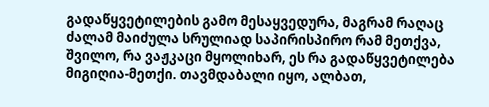გადაწყვეტილების გამო მესაყვედურა, მაგრამ რაღაც ძალამ მაიძულა სრულიად საპირისპირო რამ მეთქვა, შვილო, რა ვაჟკაცი მყოლიხარ, ეს რა გადაწყვეტილება მიგიღია-მეთქი. თავმდაბალი იყო, ალბათ,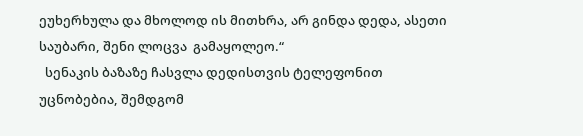ეუხერხულა და მხოლოდ ის მითხრა, არ გინდა დედა, ასეთი საუბარი, შენი ლოცვა  გამაყოლეო.“
  სენაკის ბაზაზე ჩასვლა დედისთვის ტელეფონით უცნობებია, შემდგომ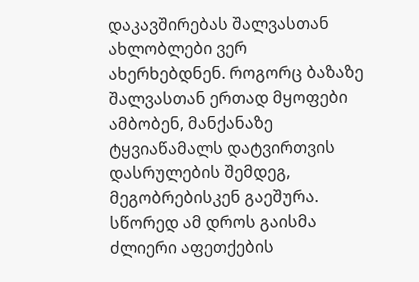დაკავშირებას შალვასთან ახლობლები ვერ ახერხებდნენ. როგორც ბაზაზე შალვასთან ერთად მყოფები ამბობენ, მანქანაზე ტყვიაწამალს დატვირთვის დასრულების შემდეგ, მეგობრებისკენ გაეშურა. სწორედ ამ დროს გაისმა ძლიერი აფეთქების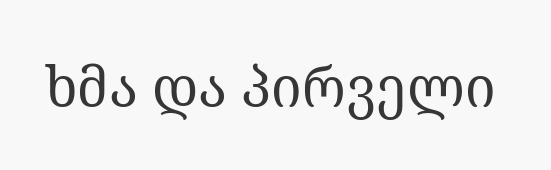ხმა და პირველი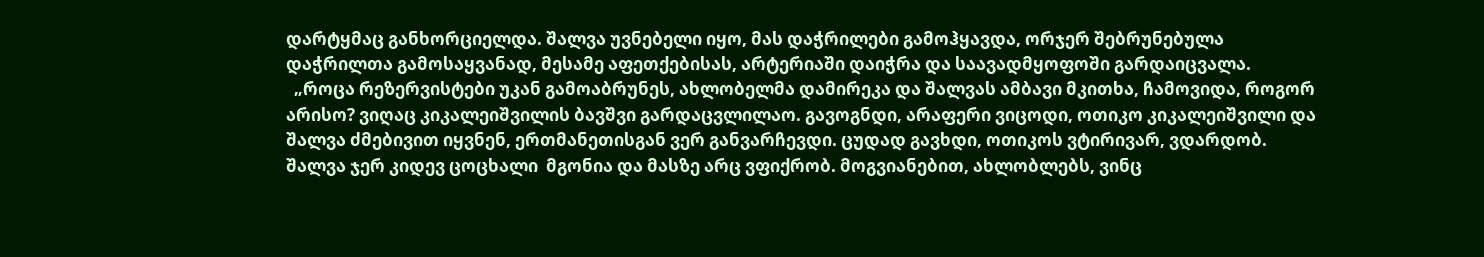დარტყმაც განხორციელდა. შალვა უვნებელი იყო, მას დაჭრილები გამოჰყავდა, ორჯერ შებრუნებულა დაჭრილთა გამოსაყვანად, მესამე აფეთქებისას, არტერიაში დაიჭრა და საავადმყოფოში გარდაიცვალა.
  „როცა რეზერვისტები უკან გამოაბრუნეს, ახლობელმა დამირეკა და შალვას ამბავი მკითხა, ჩამოვიდა, როგორ არისო? ვიღაც კიკალეიშვილის ბავშვი გარდაცვლილაო. გავოგნდი, არაფერი ვიცოდი, ოთიკო კიკალეიშვილი და შალვა ძმებივით იყვნენ, ერთმანეთისგან ვერ განვარჩევდი. ცუდად გავხდი, ოთიკოს ვტირივარ, ვდარდობ. შალვა ჯერ კიდევ ცოცხალი  მგონია და მასზე არც ვფიქრობ. მოგვიანებით, ახლობლებს, ვინც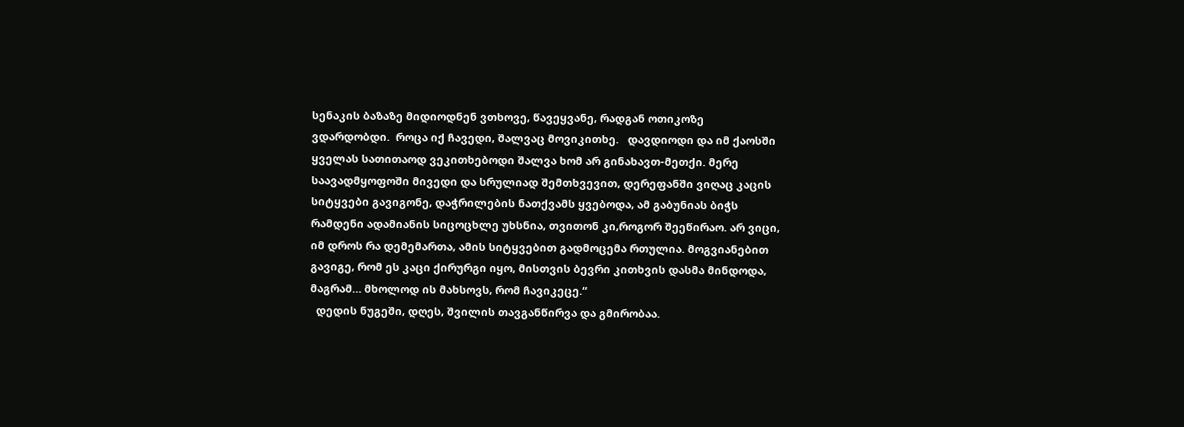სენაკის ბაზაზე მიდიოდნენ ვთხოვე, წავეყვანე, რადგან ოთიკოზე ვდარდობდი.  როცა იქ ჩავედი, შალვაც მოვიკითხე.   დავდიოდი და იმ ქაოსში ყველას სათითაოდ ვეკითხებოდი შალვა ხომ არ გინახავთ-მეთქი. მერე საავადმყოფოში მივედი და სრულიად შემთხვევით, დერეფანში ვიღაც კაცის სიტყვები გავიგონე, დაჭრილების ნათქვამს ყვებოდა, ამ გაბუნიას ბიჭს რამდენი ადამიანის სიცოცხლე უხსნია, თვითონ კი,როგორ შეეწირაო. არ ვიცი, იმ დროს რა დემემართა, ამის სიტყვებით გადმოცემა რთულია. მოგვიანებით გავიგე, რომ ეს კაცი ქირურგი იყო, მისთვის ბევრი კითხვის დასმა მინდოდა, მაგრამ… მხოლოდ ის მახსოვს, რომ ჩავიკეცე.“
  დედის ნუგეში, დღეს, შვილის თავგანწირვა და გმირობაა.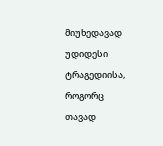მიუხედავად უდიდესი ტრაგედიისა, როგორც თავად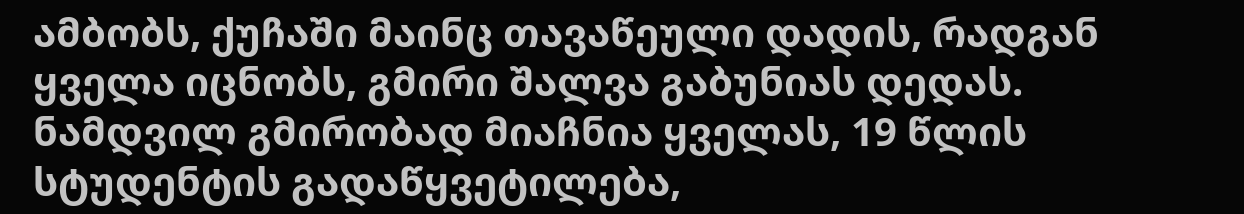ამბობს, ქუჩაში მაინც თავაწეული დადის, რადგან ყველა იცნობს, გმირი შალვა გაბუნიას დედას. ნამდვილ გმირობად მიაჩნია ყველას, 19 წლის სტუდენტის გადაწყვეტილება,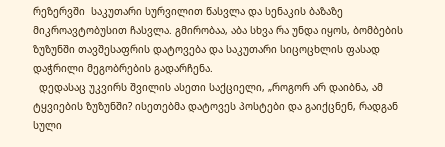რეზერვში  საკუთარი სურვილით წასვლა და სენაკის ბაზაზე მიკროავტობუსით ჩასვლა. გმირობაა, აბა სხვა რა უნდა იყოს, ბომბების ზუზუნში თავშესაფრის დატოვება და საკუთარი სიცოცხლის ფასად დაჭრილი მეგობრების გადარჩენა.
  დედასაც უკვირს შვილის ასეთი საქციელი, „როგორ არ დაიბნა, ამ ტყვიების ზუზუნში? ისეთებმა დატოვეს პოსტები და გაიქცნენ, რადგან სული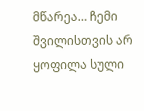მწარეა… ჩემი შვილისთვის არ ყოფილა სული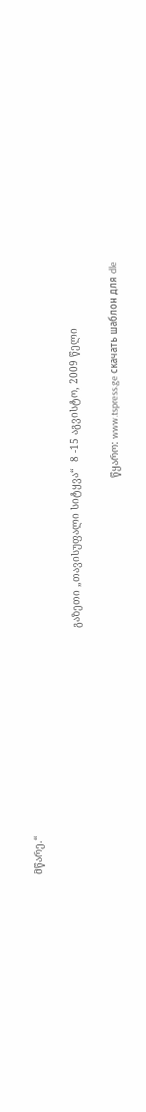მწარე.“

                                                                                  გაზეთი „თავისუფალი სიტყვა“  8 -15 აგვისტო, 2009 წელი

                                                                                                                                    წყარო: www.tspress.ge скачать шаблон для dle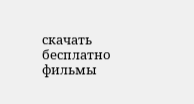скачать бесплатно фильмы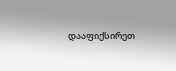დააფიქსირეთ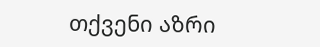თქვენი აზრი